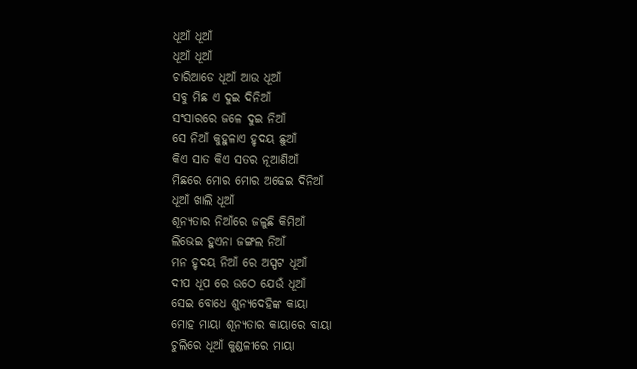ଧୂଆଁ ଧୂଆଁ
ଧୂଆଁ ଧୂଆଁ
ଚାରିଆଡେ ଧୂଆଁ ଆଉ ଧୂଆଁ
ସବୁ ମିଛ ଏ ଦୁଇ ଦିନିଆଁ
ସଂସାରରେ ଜଳେ ଦୁଇ ନିଆଁ
ସେ ନିଆଁ କୁହୁଳାଏ ହୃଦୟ ଛୁଆଁ
କିଏ ସାତ କିଏ ସତର ନୂଆଣିଆଁ
ମିଛରେ ମୋର ମୋର ଅଢେଇ ଦିନିଆଁ
ଧୂଆଁ ଖାଲି ଧୂଆଁ
ଶୂନ୍ୟତାର ନିଆଁରେ ଜଳୁଛି କିମିଆଁ
ଲିଭେଇ ହୁଏନା ଜଙ୍ଗଲ ନିଆଁ
ମନ ହୃଦୟ ନିଆଁ ରେ ଅସ୍ପଟ ଧୂଆଁ
ଦୀପ ଧୂପ ରେ ଉଠେ ଯେଉଁ ଧୂଆଁ
ସେଇ ବୋଧେ ଶୁନ୍ୟଦେହିଙ୍କ କାୟା
ମୋହ ମାୟା ଶୂନ୍ୟତାର କାୟାରେ ବାୟା
ଚୁଲିରେ ଧୂଆଁ କୁଣ୍ଡଳୀରେ ମାୟା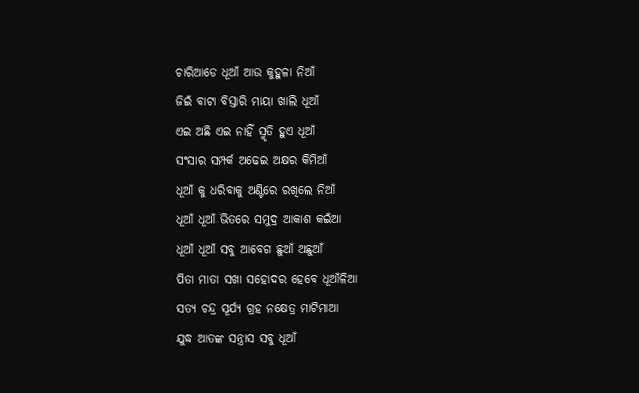ଚାରିଆଡେ ଧୂଆଁ ଆଉ କୁହୁଳା ନିଆଁ
ଜିଇଁ ବାଟା ବିସ୍ତାରି ମାୟା ଖାଲି ଧୂଆଁ
ଏଇ ଅଛି ଏଇ ନାହିଁ ସ୍ମୃତି ହୁଏ ଧୂଆଁ
ସଂସାର ସମ୍ପର୍କ ଅଢେଇ ଅକ୍ଷର କିମିଆଁ
ଧୂଆଁ କୁ ଧରିବାକୁ ଅଣ୍ଟିରେ ରଖିଲେ ନିଆଁ
ଧୂଆଁ ଧୂଆଁ ଭିତରେ ସମୁଦ୍ର ଆକାଶ କଇଁଆ
ଧୂଆଁ ଧୂଆଁ ସବୁ ଆବେଗ ଛୁଆଁ ଅଛୁଆଁ
ପିତା ମାତା ସଖା ସହୋଦର ହେବେ ଧୂଆଁଳିଆ
ସତ୍ୟ ଚନ୍ଦ୍ର ସୂର୍ଯ୍ୟ ଗ୍ରହ ନକ୍ଷେତ୍ର ମାଟିମାଆ
ଯୁଦ୍ଧ ଆତଙ୍କ ସନ୍ତ୍ରାସ ସବୁ ଧୂଆଁ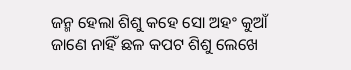ଜନ୍ମ ହେଲା ଶିଶୁ କହେ ସୋ ଅହଂ କୁଆଁ
ଜାଣେ ନାହିଁ ଛଳ କପଟ ଶିଶୁ ଲେଖେ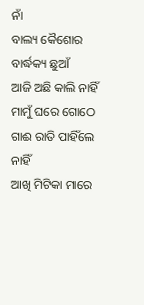ନାଁ
ବାଲ୍ୟ କୈଶୋର ବାର୍ଦ୍ଧକ୍ୟ ଛୁଆଁ
ଆଜି ଅଛି କାଲି ନାହିଁ
ମାମୁଁ ଘରେ ଗୋଠେ ଗାଈ ରାତି ପାହିଁଲେ ନାହିଁ
ଆଖି ମିଟିକା ମାରେ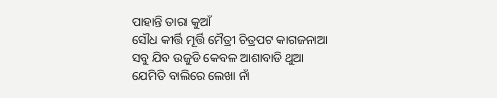ପାହାନ୍ତି ତାରା କୁଆଁ
ସୌଧ କୀର୍ତ୍ତି ମୂର୍ତ୍ତି ମୈତ୍ରୀ ଚିତ୍ରପଟ କାଗଜନାଆ
ସବୁ ଯିବ ଉଜୁଡି କେବଳ ଆଶାବାଡି ଥୁଆ
ଯେମିତି ବାଲିରେ ଲେଖା ନାଁ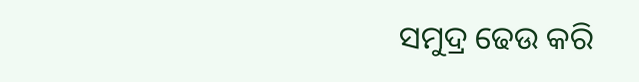ସମୁଦ୍ର ଢେଉ କରି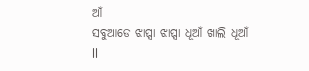ଆଁ
ସବୁଆଡେ ଝାପ୍ସା ଝାପ୍ସା ଧୂଆଁ ଖାଲି ଧୂଆଁ ll